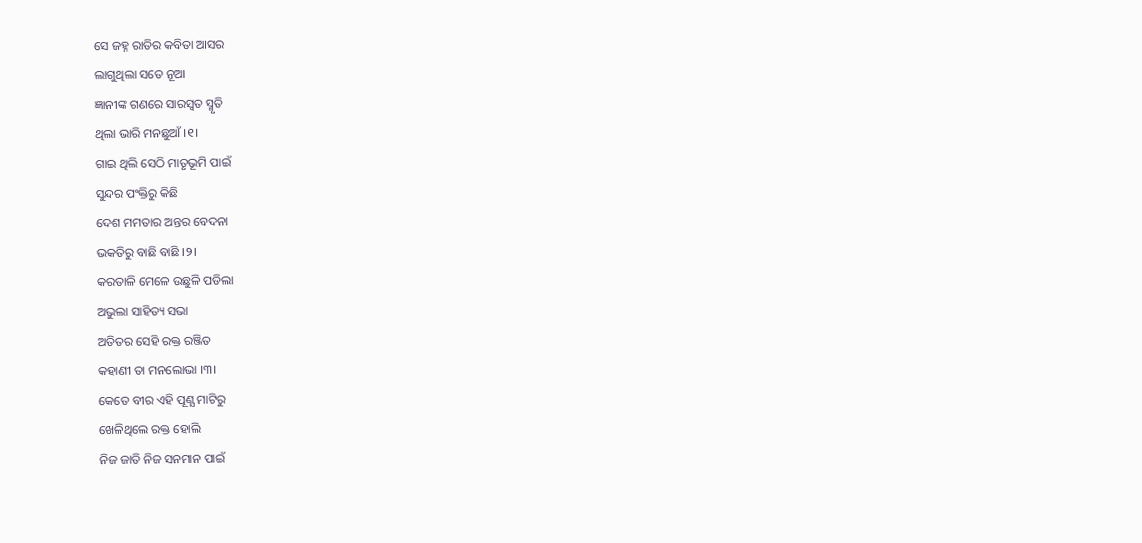ସେ ଜହ୍ନ ରାତିର କବିତା ଆସର
ଲାଗୁଥିଲା ସତେ ନୂଆ
ଜ୍ଞାନୀଙ୍କ ଗଣରେ ସାରସ୍ବତ ସ୍ମୃତି
ଥିଲା ଭାରି ମନଛୁଆଁ ।୧।
ଗାଇ ଥିଲି ସେଠି ମାତୃଭୂମି ପାଇଁ
ସୁନ୍ଦର ପଂକ୍ତିରୁ କିଛି
ଦେଶ ମମତାର ଅନ୍ତର ବେଦନା
ଭକତିରୁ ବାଛି ବାଛି ।୨।
କରତାଳି ମେଳେ ଉଛୁଳି ପଡିଲା
ଅଭୁଲା ସାହିତ୍ୟ ସଭା
ଅତିତର ସେହି ରକ୍ତ ରଞ୍ଜିତ
କହାଣୀ ତା ମନଲୋଭା ।୩।
କେତେ ବୀର ଏହି ପୂଣ୍ଯ ମାଟିରୁ
ଖେଳିଥିଲେ ରକ୍ତ ହୋଲି
ନିଜ ଜାତି ନିଜ ସନମାନ ପାଇଁ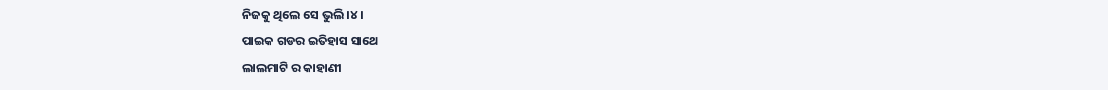ନିଜକୁ ଥିଲେ ସେ ଭୁଲି ।୪।
ପାଇକ ଗଡର ଇତିହାସ ସାଥେ
ଲାଲମାଟି ର କାହାଣୀ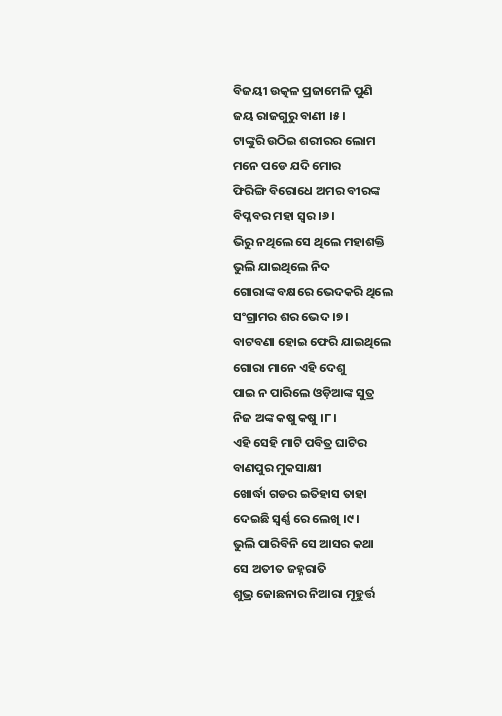ବିଜୟୀ ଉତ୍କଳ ପ୍ରଜାମେଳି ପୁଣି
ଜୟ ରାଜଗୁରୁ ବାଣୀ ।୫।
ଟାଙ୍କୁରି ଉଠିଇ ଶରୀରର ଲୋମ
ମନେ ପଡେ ଯଦି ମୋର
ଫିରିଙ୍ଗି ବିରୋଧେ ଅମର ବୀରଙ୍କ
ବିପ୍ଳବର ମହା ସ୍ଵର ।୬।
ଭିରୁ ନଥିଲେ ସେ ଥିଲେ ମହାଶକ୍ତି
ଭୁଲି ଯାଇଥିଲେ ନିଦ
ଗୋରାଙ୍କ ବକ୍ଷରେ ଭେଦକରି ଥିଲେ
ସଂଗ୍ରାମର ଶର ଭେଦ ।୭।
ବାଟବଣା ହୋଇ ଫେରି ଯାଇଥିଲେ
ଗୋରା ମାନେ ଏହି ଦେଶୁ
ପାଇ ନ ପାରିଲେ ଓଡ଼ିଆଙ୍କ ସୁତ୍ର
ନିଜ ଅଙ୍କ କଷୁ କଷୁ ।୮।
ଏହି ସେହି ମାଟି ପବିତ୍ର ଘାଟିର
ବାଣପୁର ମୁକସାକ୍ଷୀ
ଖୋର୍ଦ୍ଧା ଗଡର ଇତିହାସ ତାହା
ଦେଇଛି ସ୍ଵର୍ଣ୍ଣ ରେ ଲେଖି ।୯।
ଭୁଲି ପାରିବିନି ସେ ଆସର କଥା
ସେ ଅତୀତ ଜହ୍ନରାତି
ଶୁଭ୍ର ଜୋଛନାର ନିଆରା ମୂହୁର୍ତ୍ତ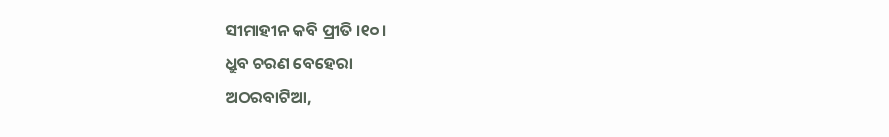ସୀମାହୀନ କବି ପ୍ରୀତି ।୧୦।
ଧ୍ରୁବ ଚରଣ ବେହେରା
ଅଠରବାଟିଆ,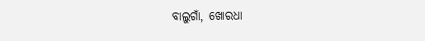ବାଲୁଗାଁ, ଖୋରଧା